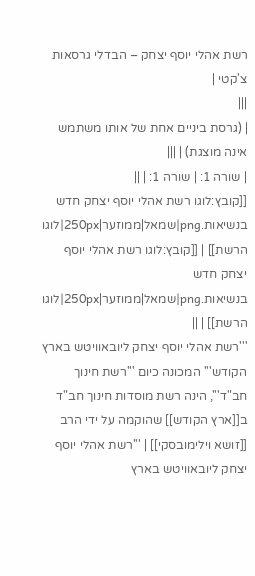רשת אהלי יוסף יצחק – הבדלי גרסאות
צ'קטי |
|||
| (גרסת ביניים אחת של אותו משתמש אינה מוצגת) | |||
| שורה 1: | שורה 1: | ||
[[קובץ:לוגו רשת אהלי יוסף יצחק חדש בנשיאות.png|שמאל|ממוזער|250px|לוגו הרשת]] | [[קובץ:לוגו רשת אהלי יוסף יצחק חדש בנשיאות.png|שמאל|ממוזער|250px|לוגו הרשת]] | ||
'''רשת אהלי יוסף יצחק ליובאוויטש בארץ הקודש''' המכונה כיום '''רשת חינוך חב"ד''', הינה רשת מוסדות חינוך חב"ד ב[[ארץ הקודש]] שהוקמה על ידי הרב [[זושא וילימובסקי]] | '''רשת אהלי יוסף יצחק ליובאוויטש בארץ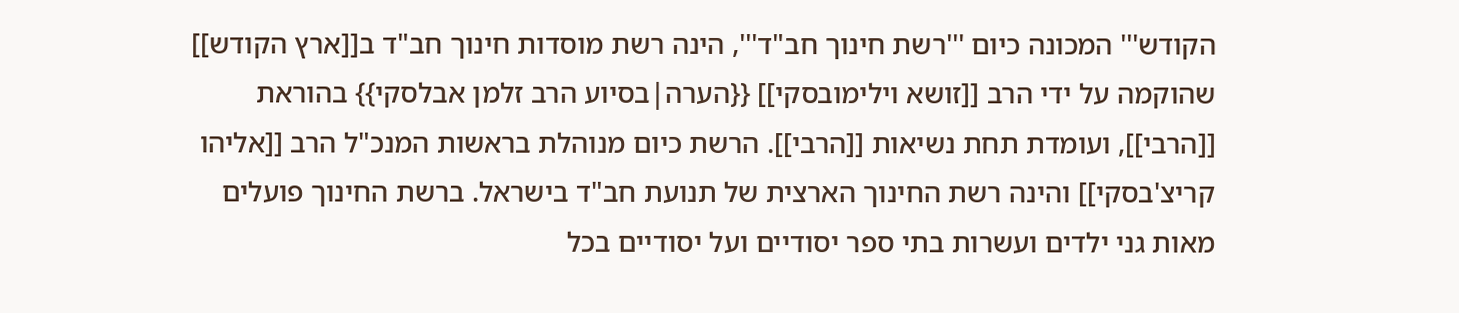הקודש''' המכונה כיום '''רשת חינוך חב"ד''', הינה רשת מוסדות חינוך חב"ד ב[[ארץ הקודש]] שהוקמה על ידי הרב [[זושא וילימובסקי]] {{הערה|בסיוע הרב זלמן אבלסקי}} בהוראת [[הרבי]], ועומדת תחת נשיאות [[הרבי]]. הרשת כיום מנוהלת בראשות המנכ"ל הרב [[אליהו קריצ'בסקי]] והינה רשת החינוך הארצית של תנועת חב"ד בישראל. ברשת החינוך פועלים מאות גני ילדים ועשרות בתי ספר יסודיים ועל יסודיים בכל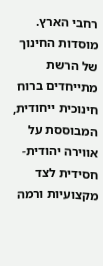רחבי הארץ. מוסדות החינוך של הרשת מתייחדים ברוח חינוכית ייחודית, המבוססת על אווירה יהודית-חסידית לצד מקצועיות ורמה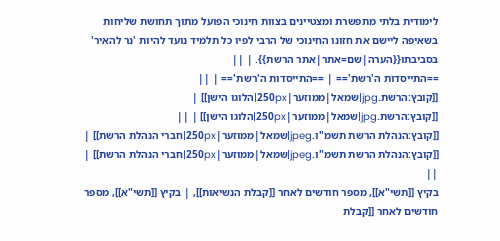לימודית בלתי מתפשרת ומצטיינים בצוות חינוכי הפועל מתוך תחושת שליחות בשאיפה ליישם את חזונו החינוכי של הרבי לפיו כל תלמיד נועד להיות 'נר להאיר' בסביבתו{{הערה|שם=אתר|אתר הרשת}}. | ||
==התייסדות ה'רשת'== | ==התייסדות ה'רשת'== | ||
[[קובץ:הרשת.jpg|שמאל|ממוזער|250px|הלוגו הישן]] | [[קובץ:הרשת.jpg|שמאל|ממוזער|250px|הלוגו הישן]] | ||
[[קובץ:הנהלת הרשת תשמ"ו.jpeg|שמאל|ממוזער|250px|חברי הנהלת הרשת]] | [[קובץ:הנהלת הרשת תשמ"ו.jpeg|שמאל|ממוזער|250px|חברי הנהלת הרשת]] | ||
בקיץ [[תשי"א]], מספר חודשים לאחר [[קבלת הנשיאות]], | בקיץ [[תשי"א]], מספר חודשים לאחר [[קבלת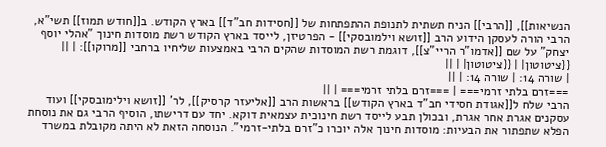הנשיאות]], [[הרבי]] הניח תשתית לתנופת ההתפתחות של [[חסידות חב"ד]] בארץ הקודש. ב[[חודש תמוז]] תשי"א, הרבי הורה לעסקן הידוע הרב [[זושא וילמובסקי]] - הפרטיזן, לייסד בארץ הקודש רשת מוסדות חינוך "אהלי יוסף יצחק" על שם [[אדמו"ר הריי"צ]], דוגמת רשת המוסדות שהקים הרבי באמצעות שליחיו ברחבי [[מרוקו]]: | ||
{{ציטוטון| | {{ציטוטון| | ||
| שורה 14: | שורה 14: | ||
===זרם בלתי זרמי=== | ===זרם בלתי זרמי=== | ||
הרבי שלח ל[[אגודת חסידי חב"ד בארץ הקודש]] בראשות הרב [[אליעזר קרסיק]], לר' [[זושא וילימובסקי]] ועוד עסקנים אגרת אחר אגרת, ובכולן תבע לייסד רשת חינוכית עצמאית דוקא. יחד עם דרישתו, הוסיף הרבי גם את נוסחת הפלא שתפתור את הבעיות: מוסדות חינוך אלה יוכרו כ"זרם בלתי-זרמי". הנוסחה הזאת לא היתה מקובלת במשרד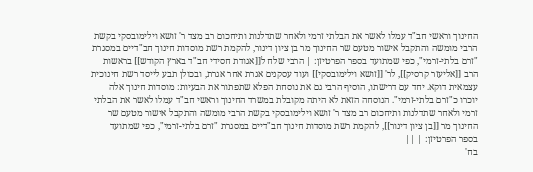החינוך וראשי חב"ד עמלו לאשר את הבלתי זרמי ולאחר שתדלנות ותיחכום רב מצד ר' זושא וילימובסקי בקשת הרבי מומשה והתקבל אישור מטעם שר החינוך מר בן ציון דינור, להקמת רשת מוסדות חינוך חב"דיים במסגרת "זרם בלתי-זרמי", כפי שמתועד בספר הפרטיזן: | הרבי שלח ל[[אגודת חסידי חב"ד בארץ הקודש]] בראשות הרב [[אליעזר קרסיק]], לר' [[זושא וילימובסקי]] ועוד עסקנים אגרת אחר אגרת, ובכולן תבע לייסד רשת חינוכית עצמאית דוקא. יחד עם דרישתו, הוסיף הרבי גם את נוסחת הפלא שתפתור את הבעיות: מוסדות חינוך אלה יוכרו כ"זרם בלתי-זרמי". הנוסחה הזאת לא היתה מקובלת במשרד החינוך וראשי חב"ד עמלו לאשר את הבלתי זרמי ולאחר שתדלנות ותיחכום רב מצד ר' זושא וילימובסקי בקשת הרבי מומשה והתקבל אישור מטעם שר החינוך מר [[בן ציון דינור]], להקמת רשת מוסדות חינוך חב"דיים במסגרת "זרם בלתי-זרמי", כפי שמתועד בספר הפרטיזן: | ||
בח'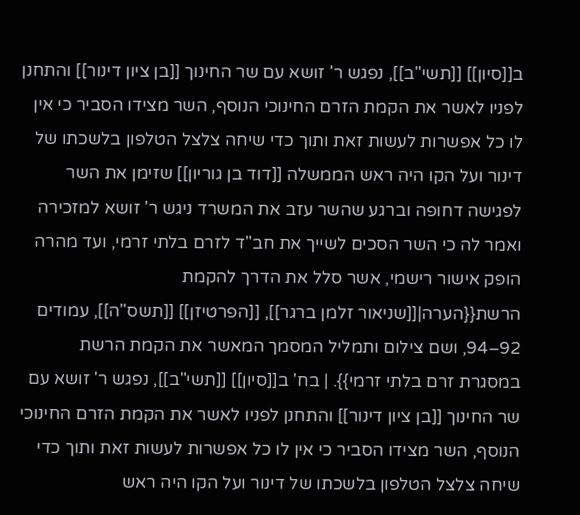ב[[סיון]] [[תשי"ב]], נפגש ר' זושא עם שר החינוך [[בן ציון דינור]] והתחנן לפניו לאשר את הקמת הזרם החינוכי הנוסף, השר מצידו הסביר כי אין לו כל אפשרות לעשות זאת ותוך כדי שיחה צלצל הטלפון בלשכתו של דינור ועל הקו היה ראש הממשלה [[דוד בן גוריון]] שזימן את השר לפגישה דחופה וברגע שהשר עזב את המשרד ניגש ר' זושא למזכירה ואמר לה כי השר הסכים לשייך את חב"ד לזרם בלתי זרמי, ועד מהרה הופק אישור רישמי, אשר סלל את הדרך להקמת הרשת{{הערה|[[שניאור זלמן ברגר]], [[הפרטיזן]] [[תשס"ה]], עמודים 92–94, ושם צילום ותמליל המסמך המאשר את הקמת הרשת במסגרת זרם בלתי זרמי}}. | בח' ב[[סיון]] [[תשי"ב]], נפגש ר' זושא עם שר החינוך [[בן ציון דינור]] והתחנן לפניו לאשר את הקמת הזרם החינוכי הנוסף, השר מצידו הסביר כי אין לו כל אפשרות לעשות זאת ותוך כדי שיחה צלצל הטלפון בלשכתו של דינור ועל הקו היה ראש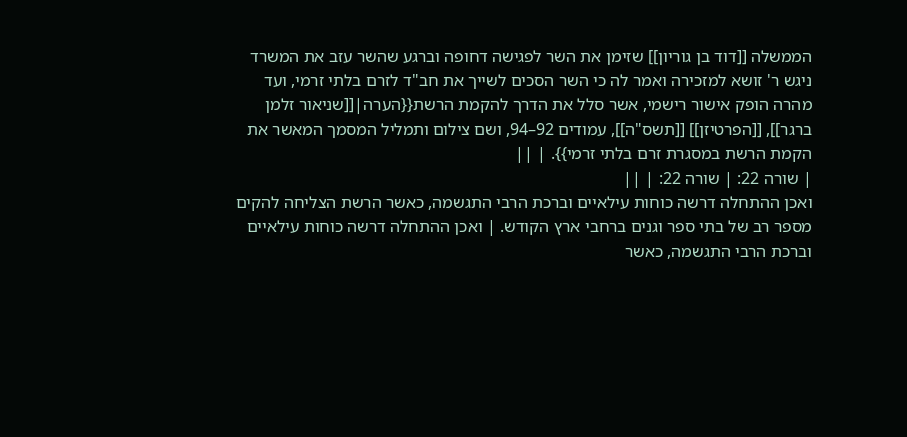הממשלה [[דוד בן גוריון]] שזימן את השר לפגישה דחופה וברגע שהשר עזב את המשרד ניגש ר' זושא למזכירה ואמר לה כי השר הסכים לשייך את חב"ד לזרם בלתי זרמי, ועד מהרה הופק אישור רישמי, אשר סלל את הדרך להקמת הרשת{{הערה|[[שניאור זלמן ברגר]], [[הפרטיזן]] [[תשס"ה]], עמודים 92–94, ושם צילום ותמליל המסמך המאשר את הקמת הרשת במסגרת זרם בלתי זרמי}}. | ||
| שורה 22: | שורה 22: | ||
ואכן ההתחלה דרשה כוחות עילאיים וברכת הרבי התגשמה, כאשר הרשת הצליחה להקים מספר רב של בתי ספר וגנים ברחבי ארץ הקודש. | ואכן ההתחלה דרשה כוחות עילאיים וברכת הרבי התגשמה, כאשר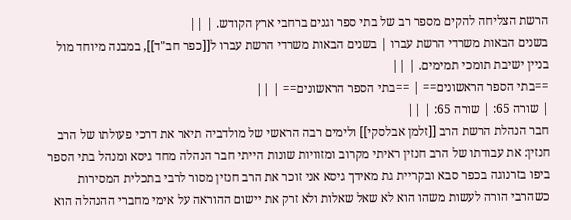הרשת הצליחה להקים מספר רב של בתי ספר וגנים ברחבי ארץ הקודש. | ||
בשנים הבאות משרדי הרשת עברו | בשנים הבאות משרדי הרשת עברו ל[[כפר חב"ד]], במבנה מיוחד מול בניין ישיבת תומכי תמימים. | ||
==בתי הספר הראשונים== | ==בתי הספר הראשונים== | ||
| שורה 65: | שורה 65: | ||
חבר הנהלת הרשת הרב [[זלמן אבלסקי]] ולימים רבה הראשי של מולדביה תיאר את דרכי פעולתו של הרב חנזין: את עבודתו של הרב חנזין ראיתי מקרוב ומזוויות שונות הייתי חבר הנהלה מחד גיסא ומנהל בתי הספר ביפו בזרנוגה בכפר סבא ובקריית גת מאידך גיסא אני זוכר את הרב חנזין מסור לרבי בתכלית המסירות כשהרבי הורה לעשות משהו הוא לא שאל שאלות ולא זרק את יישום ההוראה על אימי מחברי ההנהלה הוא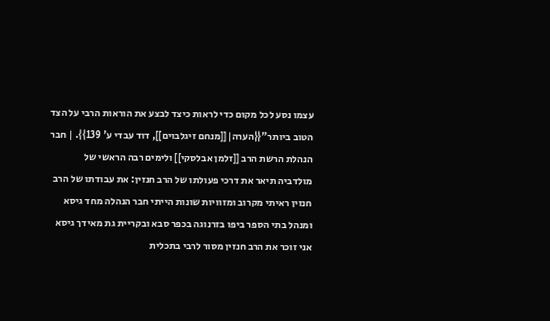עצמו נסע לכל מקום כדי לראות כיצד לבצע את הוראות הרבי על הצד הטוב ביותר"{{הערה|[[מנחם זיגלבוים]], דוד עבדי ע' 139}}. | חבר הנהלת הרשת הרב [[זלמן אבלסקי]] ולימים רבה הראשי של מולדביה תיאר את דרכי פעולתו של הרב חנזין: את עבודתו של הרב חנזין ראיתי מקרוב ומזוויות שונות הייתי חבר הנהלה מחד גיסא ומנהל בתי הספר ביפו בזרנוגה בכפר סבא ובקריית גת מאידך גיסא אני זוכר את הרב חנזין מסור לרבי בתכלית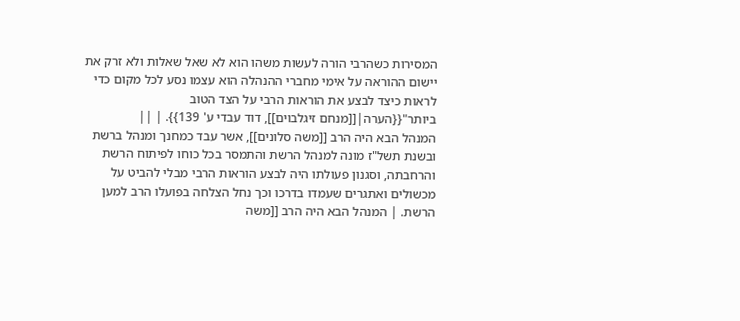המסירות כשהרבי הורה לעשות משהו הוא לא שאל שאלות ולא זרק את יישום ההוראה על אימי מחברי ההנהלה הוא עצמו נסע לכל מקום כדי לראות כיצד לבצע את הוראות הרבי על הצד הטוב ביותר"{{הערה|[[מנחם זיגלבוים]], דוד עבדי ע' 139}}. | ||
המנהל הבא היה הרב [[משה סלונים]], אשר עבד כמחנך ומנהל ברשת ובשנת תשל"ז מונה למנהל הרשת והתמסר בכל כוחו לפיתוח הרשת והרחבתה, וסגנון פעולתו היה לבצע הוראות הרבי מבלי להביט על מכשולים ואתגרים שעמדו בדרכו וכך נחל הצלחה בפועלו הרב למען הרשת. | המנהל הבא היה הרב [[משה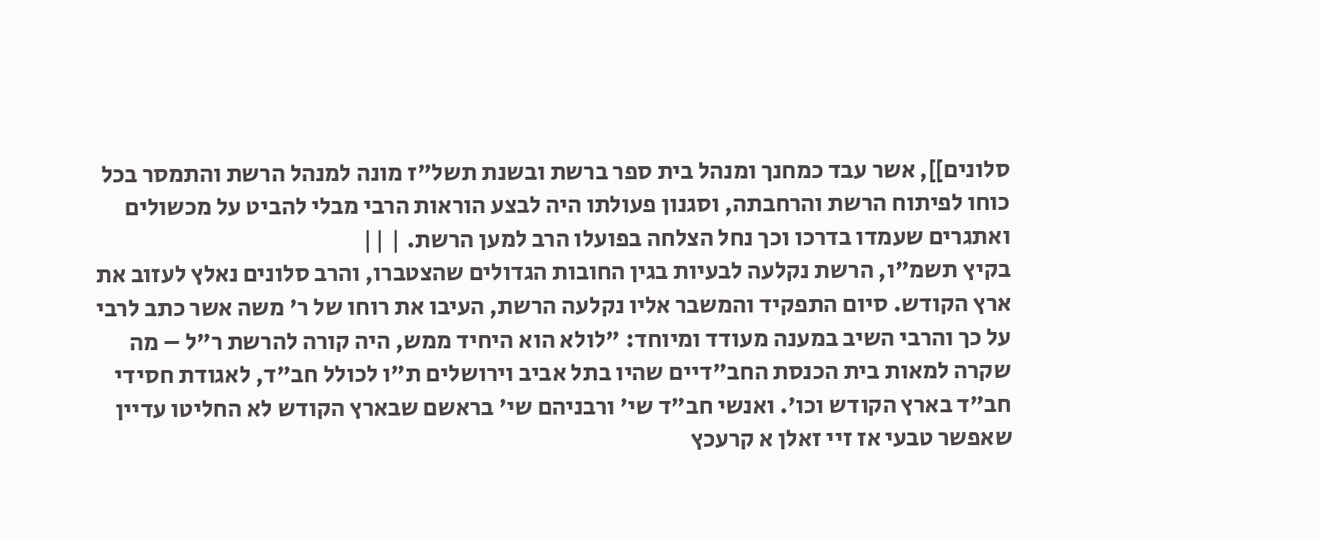סלונים]], אשר עבד כמחנך ומנהל בית ספר ברשת ובשנת תשל"ז מונה למנהל הרשת והתמסר בכל כוחו לפיתוח הרשת והרחבתה, וסגנון פעולתו היה לבצע הוראות הרבי מבלי להביט על מכשולים ואתגרים שעמדו בדרכו וכך נחל הצלחה בפועלו הרב למען הרשת. | ||
בקיץ תשמ"ו, הרשת נקלעה לבעיות בגין החובות הגדולים שהצטברו, והרב סלונים נאלץ לעזוב את ארץ הקודש. סיום התפקיד והמשבר אליו נקלעה הרשת, העיבו את רוחו של ר' משה אשר כתב לרבי על כך והרבי השיב במענה מעודד ומיוחד: "לולא הוא היחיד ממש, היה קורה להרשת ר"ל – מה שקרה למאות בית הכנסת החב"דיים שהיו בתל אביב וירושלים ת"ו לכולל חב"ד, לאגודת חסידי חב"ד בארץ הקודש וכו'. ואנשי חב"ד שי' ורבניהם שי' בראשם שבארץ הקודש לא החליטו עדיין שאפשר טבעי אז זיי זאלן א קרעכץ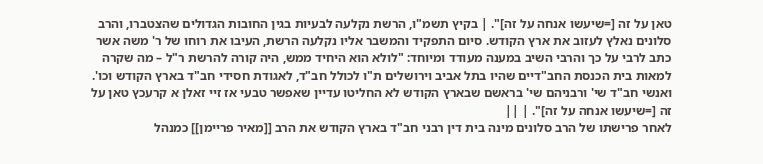טאן על זה [=שיעשו אנחה על זה]". | בקיץ תשמ"ו, הרשת נקלעה לבעיות בגין החובות הגדולים שהצטברו, והרב סלונים נאלץ לעזוב את ארץ הקודש. סיום התפקיד והמשבר אליו נקלעה הרשת, העיבו את רוחו של ר' משה אשר כתב לרבי על כך והרבי השיב במענה מעודד ומיוחד: "לולא הוא היחיד ממש, היה קורה להרשת ר"ל – מה שקרה למאות בית הכנסת החב"דיים שהיו בתל אביב וירושלים ת"ו לכולל חב"ד, לאגודת חסידי חב"ד בארץ הקודש וכו'. ואנשי חב"ד שי' ורבניהם שי' בראשם שבארץ הקודש לא החליטו עדיין שאפשר טבעי אז זיי זאלן א קרעכץ טאן על זה [=שיעשו אנחה על זה]". | ||
לאחר פרישתו של הרב סלונים מינה בית דין רבני חב"ד בארץ הקודש את הרב [[מאיר פריימן]] כמנהל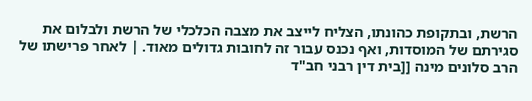הרשת, ובתקופת כהונתו, הצליח לייצב את מצבה הכלכלי של הרשת ולבלום את סגירתם של המוסדות, ואף נכנס עבור זה לחובות גדולים מאוד. | לאחר פרישתו של הרב סלונים מינה [[בית דין רבני חב"ד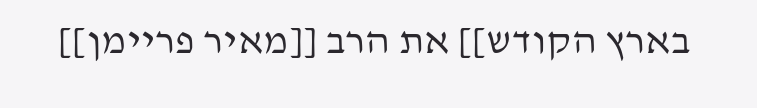בארץ הקודש]] את הרב [[מאיר פריימן]]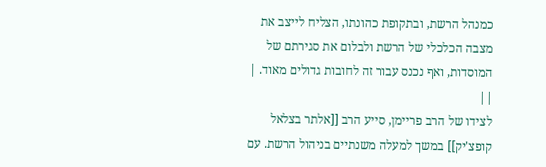כמנהל הרשת, ובתקופת כהונתו, הצליח לייצב את מצבה הכלכלי של הרשת ולבלום את סגירתם של המוסדות, ואף נכנס עבור זה לחובות גדולים מאוד. | ||
לצידו של הרב פריימן, סייע הרב [[אלתר בצלאל קופצ'יק]] במשך למעלה משנתיים בניהול הרשת. עם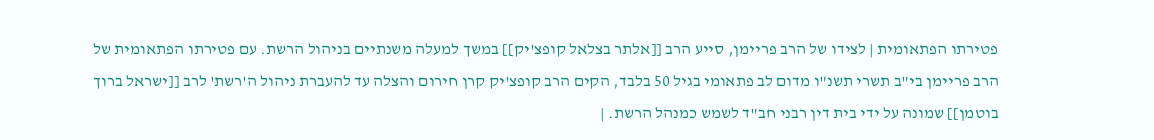פטירתו הפתאומית | לצידו של הרב פריימן, סייע הרב [[אלתר בצלאל קופצ'יק]] במשך למעלה משנתיים בניהול הרשת. עם פטירתו הפתאומית של הרב פריימן בי"ב תשרי תשנ"ו מדום לב פתאומי בגיל 50 בלבד, הקים הרב קופצ'יק קרן חירום והצלה עד להעברת ניהול ה'רשת' לרב [[ישראל ברוך בוטמן]] שמונה על ידי בית דין רבני חב"ד לשמש כמנהל הרשת. |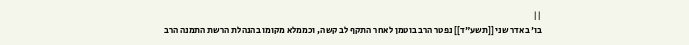||
בו' באדר שני [[תשע"ד]] נפטר הרב בוטמן לאחר התקף לב קשה, וכממלא מקומו בהנהלת הרשת התמנה הרב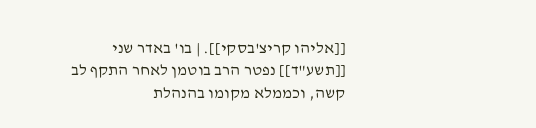[[אליהו קריצ'בסקי]]. | בו' באדר שני [[תשע"ד]] נפטר הרב בוטמן לאחר התקף לב קשה, וכממלא מקומו בהנהלת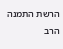הרשת התמנה הרב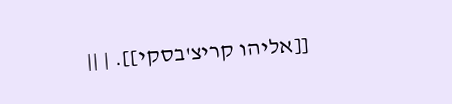[[אליהו קריצ'בסקי]]. | ||